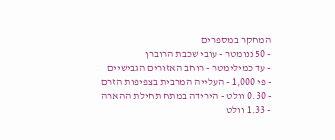המחקר במספרים
- 50 ננומטר - עובי שכבת הרוברן
- עד כמילימטר - רוחב האזורים הגבישיים
- פי 1,000 - העלייה המרבית בצפיפות הזרם
- 0.30 וולט - הירידה במתח תחילת ההארה
- 1.33 וולט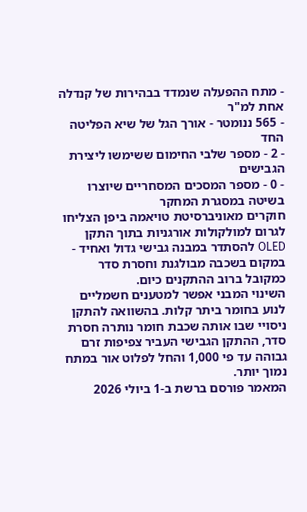- מתח ההפעלה שנמדד בבהירות של קנדלה אחת למ"ר
- 565 ננומטר - אורך הגל של שיא הפליטה החד
- 2 - מספר שלבי החימום ששימשו ליצירת הגבישים
- 0 - מספר המסכים המסחריים שיוצרו בשיטה במסגרת המחקר
חוקרים מאוניברסיטת טויאמה ביפן הצליחו לגרום למולקולות אורגניות בתוך התקן OLED להסתדר במבנה גבישי גדול ואחיד - במקום בשכבה מבולגנת וחסרת סדר כמקובל ברוב ההתקנים כיום.
השינוי המבני אפשר למטענים חשמליים לנוע בחומר ביתר קלות. בהשוואה להתקן ניסויי שבו אותה שכבת חומר נותרה חסרת סדר, ההתקן הגבישי העביר צפיפות זרם גבוהה עד פי 1,000 והחל לפלוט אור במתח נמוך יותר.
המאמר פורסם ברשת ב-1 ביולי 2026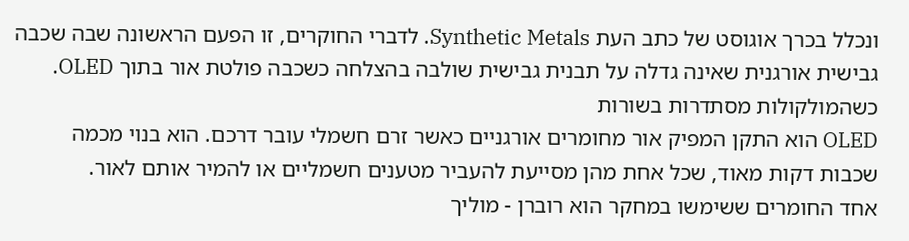ונכלל בכרך אוגוסט של כתב העת Synthetic Metals. לדברי החוקרים, זו הפעם הראשונה שבה שכבה גבישית אורגנית שאינה גדלה על תבנית גבישית שולבה בהצלחה כשכבה פולטת אור בתוך OLED.
כשהמולקולות מסתדרות בשורות
OLED הוא התקן המפיק אור מחומרים אורגניים כאשר זרם חשמלי עובר דרכם. הוא בנוי מכמה שכבות דקות מאוד, שכל אחת מהן מסייעת להעביר מטענים חשמליים או להמיר אותם לאור.
אחד החומרים ששימשו במחקר הוא רוברן - מוליך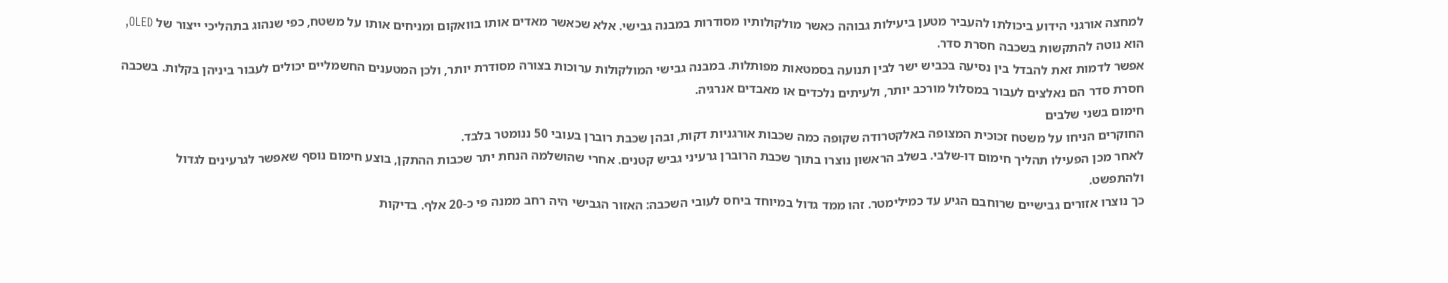למחצה אורגני הידוע ביכולתו להעביר מטען ביעילות גבוהה כאשר מולקולותיו מסודרות במבנה גבישי. אלא שכאשר מאדים אותו בוואקום ומניחים אותו על משטח, כפי שנהוג בתהליכי ייצור של OLED, הוא נוטה להתקשות בשכבה חסרת סדר.
אפשר לדמות זאת להבדל בין נסיעה בכביש ישר לבין תנועה בסמטאות מפותלות. במבנה גבישי המולקולות ערוכות בצורה מסודרת יותר, ולכן המטענים החשמליים יכולים לעבור ביניהן בקלות. בשכבה חסרת סדר הם נאלצים לעבור במסלול מורכב יותר, ולעיתים נלכדים או מאבדים אנרגיה.
חימום בשני שלבים
החוקרים הניחו על משטח זכוכית המצופה באלקטרודה שקופה כמה שכבות אורגניות דקות, ובהן שכבת רוברן בעובי 50 ננומטר בלבד.
לאחר מכן הפעילו תהליך חימום דו-שלבי. בשלב הראשון נוצרו בתוך שכבת הרוברן גרעיני גביש קטנים. אחרי שהושלמה הנחת יתר שכבות ההתקן, בוצע חימום נוסף שאפשר לגרעינים לגדול ולהתפשט.
כך נוצרו אזורים גבישיים שרוחבם הגיע עד כמילימטר. זהו ממד גדול במיוחד ביחס לעובי השכבה: האזור הגבישי היה רחב ממנה פי כ-20 אלף. בדיקות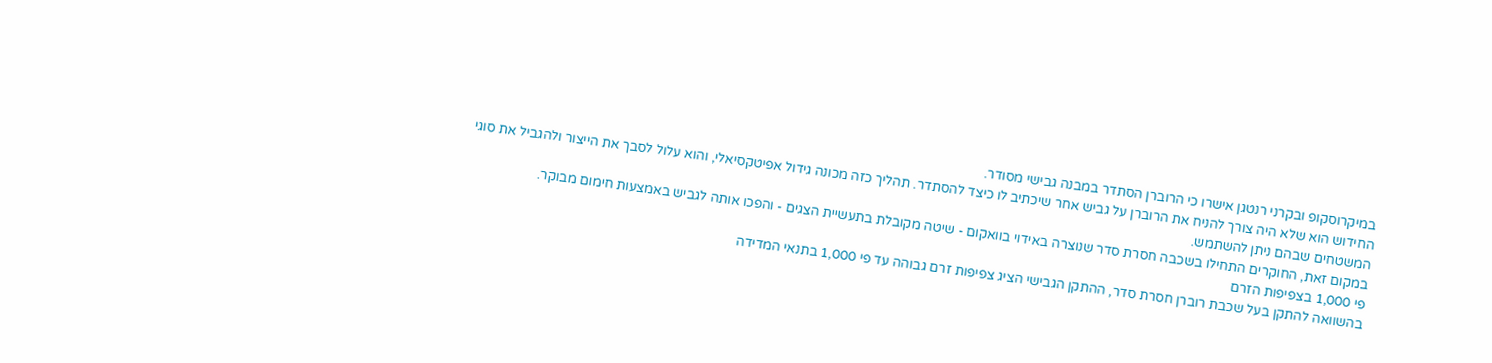במיקרוסקופ ובקרני רנטגן אישרו כי הרוברן הסתדר במבנה גבישי מסודר.
החידוש הוא שלא היה צורך להניח את הרוברן על גביש אחר שיכתיב לו כיצד להסתדר. תהליך כזה מכונה גידול אפיטקסיאלי, והוא עלול לסבך את הייצור ולהגביל את סוגי המשטחים שבהם ניתן להשתמש.
במקום זאת, החוקרים התחילו בשכבה חסרת סדר שנוצרה באידוי בוואקום - שיטה מקובלת בתעשיית הצגים - והפכו אותה לגביש באמצעות חימום מבוקר.
פי 1,000 בצפיפות הזרם
בהשוואה להתקן בעל שכבת רוברן חסרת סדר, ההתקן הגבישי הציג צפיפות זרם גבוהה עד פי 1,000 בתנאי המדידה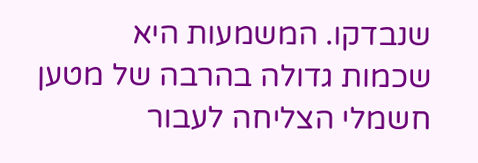שנבדקו. המשמעות היא שכמות גדולה בהרבה של מטען חשמלי הצליחה לעבור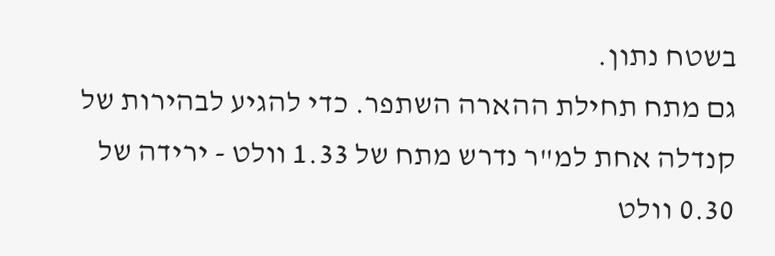בשטח נתון.
גם מתח תחילת ההארה השתפר. כדי להגיע לבהירות של קנדלה אחת למ"ר נדרש מתח של 1.33 וולט - ירידה של 0.30 וולט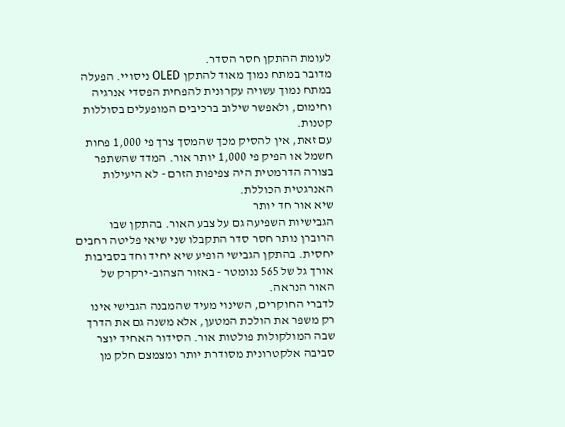לעומת ההתקן חסר הסדר.
מדובר במתח נמוך מאוד להתקן OLED ניסויי. הפעלה במתח נמוך עשויה עקרונית להפחית הפסדי אנרגיה וחימום, ולאפשר שילוב ברכיבים המופעלים בסוללות קטנות.
עם זאת, אין להסיק מכך שהמסך צרך פי 1,000 פחות חשמל או הפיק פי 1,000 יותר אור. המדד שהשתפר בצורה הדרמטית היה צפיפות הזרם - לא היעילות האנרגטית הכוללת.
שיא אור חד יותר
הגבישיות השפיעה גם על צבע האור. בהתקן שבו הרוברן נותר חסר סדר התקבלו שני שיאי פליטה רחבים יחסית. בהתקן הגבישי הופיע שיא יחיד וחד בסביבות אורך גל של 565 ננומטר - באזור הצהוב-ירקרק של האור הנראה.
לדברי החוקרים, השינוי מעיד שהמבנה הגבישי אינו רק משפר את הולכת המטען, אלא משנה גם את הדרך שבה המולקולות פולטות אור. הסידור האחיד יוצר סביבה אלקטרונית מסודרת יותר ומצמצם חלק מן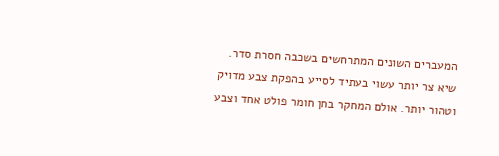המעברים השונים המתרחשים בשכבה חסרת סדר.
שיא צר יותר עשוי בעתיד לסייע בהפקת צבע מדויק וטהור יותר. אולם המחקר בחן חומר פולט אחד וצבע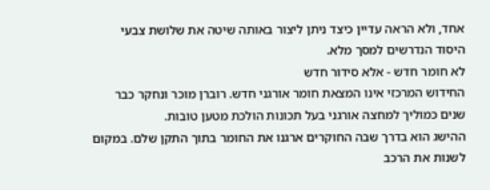אחד, ולא הראה עדיין כיצד ניתן ליצור באותה שיטה את שלושת צבעי היסוד הנדרשים למסך מלא.
לא חומר חדש - אלא סידור חדש
החידוש המרכזי אינו המצאת חומר אורגני חדש. רוברן מוכר ונחקר כבר שנים כמוליך למחצה אורגני בעל תכונות הולכת מטען טובות.
ההישג הוא בדרך שבה החוקרים ארגנו את החומר בתוך התקן שלם. במקום לשנות את הרכב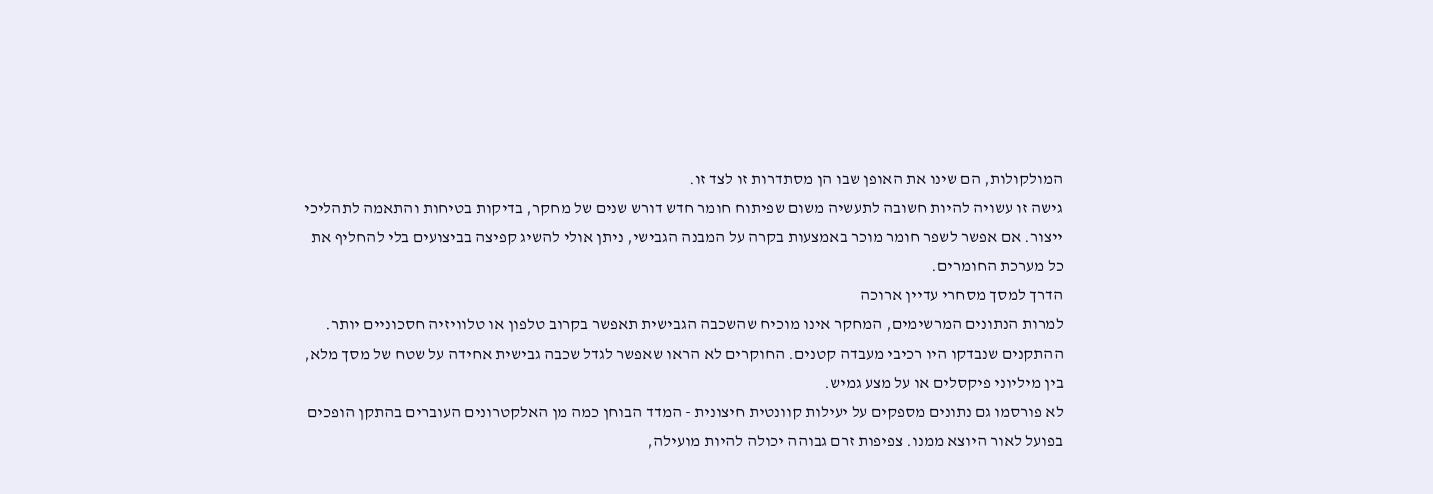המולקולות, הם שינו את האופן שבו הן מסתדרות זו לצד זו.
גישה זו עשויה להיות חשובה לתעשיה משום שפיתוח חומר חדש דורש שנים של מחקר, בדיקות בטיחות והתאמה לתהליכי ייצור. אם אפשר לשפר חומר מוכר באמצעות בקרה על המבנה הגבישי, ניתן אולי להשיג קפיצה בביצועים בלי להחליף את כל מערכת החומרים.
הדרך למסך מסחרי עדיין ארוכה
למרות הנתונים המרשימים, המחקר אינו מוכיח שהשכבה הגבישית תאפשר בקרוב טלפון או טלוויזיה חסכוניים יותר.
ההתקנים שנבדקו היו רכיבי מעבדה קטנים. החוקרים לא הראו שאפשר לגדל שכבה גבישית אחידה על שטח של מסך מלא, בין מיליוני פיקסלים או על מצע גמיש.
לא פורסמו גם נתונים מספקים על יעילות קוונטית חיצונית - המדד הבוחן כמה מן האלקטרונים העוברים בהתקן הופכים בפועל לאור היוצא ממנו. צפיפות זרם גבוהה יכולה להיות מועילה,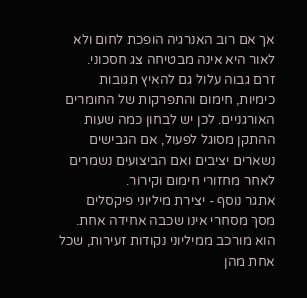אך אם רוב האנרגיה הופכת לחום ולא לאור היא אינה מבטיחה צג חסכוני.
זרם גבוה עלול גם להאיץ תגובות כימיות, חימום והתפרקות של החומרים האורגניים. לכן יש לבחון כמה שעות ההתקן מסוגל לפעול, אם הגבישים נשארים יציבים ואם הביצועים נשמרים לאחר מחזורי חימום וקירור.
אתגר נוסף - יצירת מיליוני פיקסלים
מסך מסחרי אינו שכבה אחידה אחת. הוא מורכב ממיליוני נקודות זעירות, שכל אחת מהן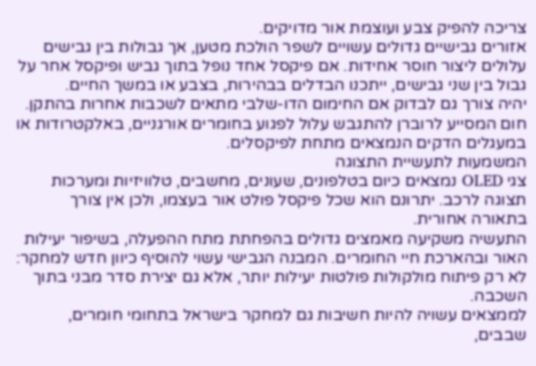צריכה להפיק צבע ועוצמת אור מדויקים.
אזורים גבישיים גדולים עשויים לשפר הולכת מטען, אך גבולות בין גבישים עלולים ליצור חוסר אחידות. אם פיקסל אחד נופל בתוך גביש ופיקסל אחר על גבול בין שני גבישים, ייתכנו הבדלים בבהירות, בצבע או במשך החיים.
יהיה צורך גם לבדוק אם החימום הדו-שלבי מתאים לשכבות אחרות בהתקן. חום המסייע לרוברן להתגבש עלול לפגוע בחומרים אורגניים, באלקטרודות או במעגלים הדקים הנמצאים מתחת לפיקסלים.
המשמעות לתעשיית התצוגה
צגי OLED נמצאים כיום בטלפונים, שעונים, מחשבים, טלוויזיות ומערכות תצוגה לרכב. יתרונם הוא שכל פיקסל פולט אור בעצמו, ולכן אין צורך בתאורה אחורית.
התעשיה משקיעה מאמצים גדולים בהפחתת מתח ההפעלה, בשיפור יעילות האור ובהארכת חיי החומרים. המבנה הגבישי עשוי להוסיף כיוון חדש למחקר: לא רק פיתוח מולקולות פולטות יעילות יותר, אלא גם יצירת סדר מבני בתוך השכבה.
לממצאים עשויה להיות חשיבות גם למחקר בישראל בתחומי חומרים, שבבים,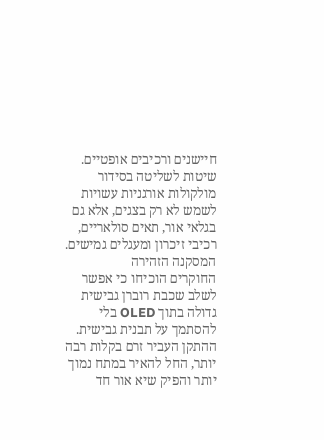חיישנים ורכיבים אופטיים. שיטות לשליטה בסידור מולקולות אורגניות עשויות לשמש לא רק בצגים, אלא גם בגלאי אור, תאים סולאריים, רכיבי זיכרון ומעגלים גמישים.
המסקנה הזהירה
החוקרים הוכיחו כי אפשר לשלב שכבת רוברן גבישית גדולה בתוך OLED בלי להסתמך על תבנית גבישית. ההתקן העביר זרם בקלות רבה יותר, החל להאיר במתח נמוך יותר והפיק שיא אור חד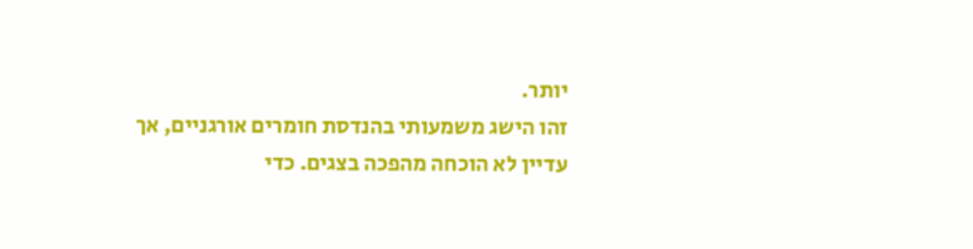יותר.
זהו הישג משמעותי בהנדסת חומרים אורגניים, אך עדיין לא הוכחה מהפכה בצגים. כדי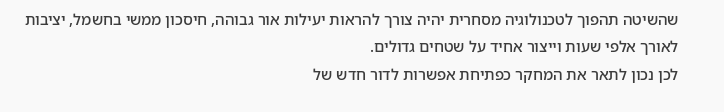שהשיטה תהפוך לטכנולוגיה מסחרית יהיה צורך להראות יעילות אור גבוהה, חיסכון ממשי בחשמל, יציבות לאורך אלפי שעות וייצור אחיד על שטחים גדולים.
לכן נכון לתאר את המחקר כפתיחת אפשרות לדור חדש של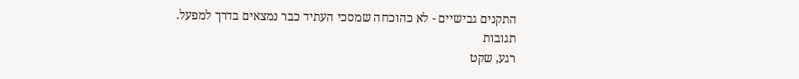התקנים גבישיים - לא כהוכחה שמסכי העתיד כבר נמצאים בדרך למפעל.
תגובות
רגע, שקט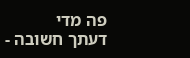פה מדי
דעתך חשובה -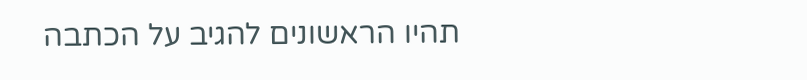תהיו הראשונים להגיב על הכתבה